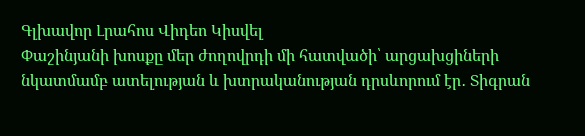Գլխավոր Լրահոս Վիդեո Կիսվել
Փաշինյանի խոսքը մեր ժողովրդի մի հատվածի՝ արցախցիների նկատմամբ ատելության և խտրականության դրսևորում էր․ Տիգրան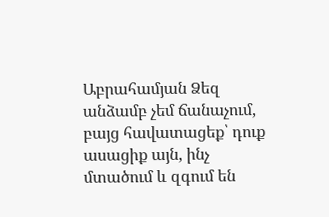Աբրահամյան Ձեզ անձամբ չեմ ճանաչում, բայց հավատացեք՝ դուք ասացիք այն, ինչ մտածում և զգում են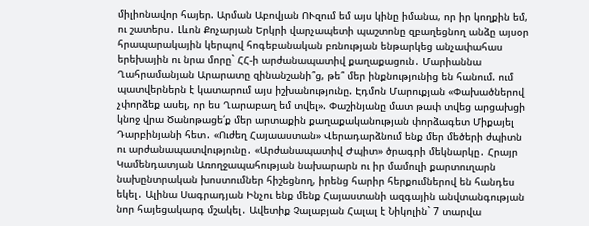միլիոնավոր հայեր. Արման Աբովյան ՈՒզում եմ այս կինը իմանա, որ իր կողքին եմ, ու շատերս․ Լևոն Քոչարյան Երկրի վարչապետի պաշտոնը զբաղեցնող անձը այսօր հրապարակային կերպով հոգեբանական բռնության ենթարկեց անչափահաս երեխային ու նրա մորը` ՀՀ-ի արժանապատիվ քաղաքացուն․ Մարիաննա Ղահրամանյան Արարատը զինանշանի՞ց, թե՞ մեր ինքնությունից են հանում. ում պատվերներն է կատարում այս իշխանությունը. Էդմոն Մարուքյան «Փախածներով չփորձեք ասել, որ ես Ղարաբաղ եմ տվել». Փաշինյանը մատ թափ տվեց արցախցի կնոջ վրա Ծանոթացե՛ք մեր արտաքին քաղաքականության փորձագետ Միքայել Դարբինյանի հետ․ «Ուժեղ Հայաաստան» Վերադարձնում ենք մեր մեծերի ժպիտն ու արժանապատվությունը․ «Արժանապատիվ Ժպիտ» ծրագրի մեկնարկը․ Հրայր Կամենդատյան Առողջապահության նախարարն ու իր մամուլի քարտուղարն նախընտրական խոստումներ հիշեցնող, իրենց հարիր հերքումներով են հանդես եկել․ Ալինա Սագրադյան Ինչու ենք մենք Հայաստանի ազգային անվտանգության նոր հայեցակարգ մշակել․ Ավետիք Չալաբյան Հալալ է Նիկոլին` 7 տարվա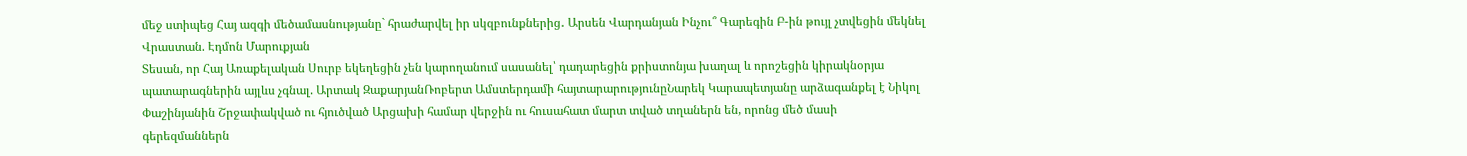մեջ ստիպեց Հայ ազգի մեծամասնությանը` հրաժարվել իր սկզբունքներից․ Արսեն Վարդանյան Ինչու՞ Գարեգին Բ-ին թույլ չտվեցին մեկնել Վրաստան. Էդմոն Մարուքյան
Տեսան, որ Հայ Առաքելական Սուրբ եկեղեցին չեն կարողանում սասանել՝ դադարեցին քրիստոնյա խաղալ և որոշեցին կիրակնօրյա պատարագներին այլևս չգնալ. Արտակ ԶաքարյանՌոբերտ Ամստերդամի հայտարարությունըՆարեկ Կարապետյանը արձագանքել է Նիկոլ Փաշինյանին Շրջափակված ու հյուծված Արցախի համար վերջին ու հուսահատ մարտ տված տղաներն են, որոնց մեծ մասի գերեզմաններն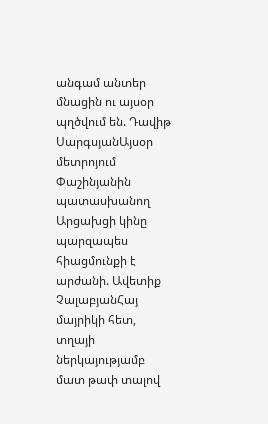անգամ անտեր մնացին ու այսօր պղծվում են. Դավիթ ՍարգսյանԱյսօր մետրոյում Փաշինյանին պատասխանող Արցախցի կինը պարզապես հիացմունքի է արժանի. Ավետիք ՉալաբյանՀայ մայրիկի հետ, տղայի ներկայությամբ մատ թափ տալով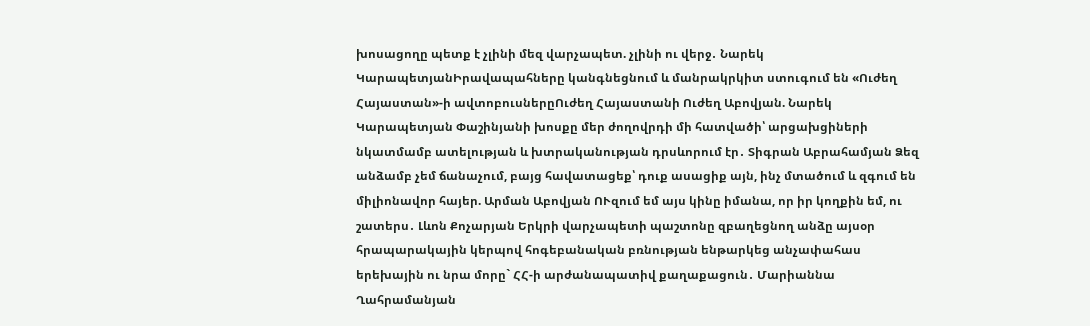խոսացողը պետք է չլինի մեզ վարչապետ. չլինի ու վերջ․ Նարեկ ԿարապետյանԻրավապահները կանգնեցնում և մանրակրկիտ ստուգում են «Ուժեղ Հայաստան»-ի ավտոբուսներըՈւժեղ Հայաստանի Ուժեղ Աբովյան. Նարեկ Կարապետյան Փաշինյանի խոսքը մեր ժողովրդի մի հատվածի՝ արցախցիների նկատմամբ ատելության և խտրականության դրսևորում էր․ Տիգրան Աբրահամյան Ձեզ անձամբ չեմ ճանաչում, բայց հավատացեք՝ դուք ասացիք այն, ինչ մտածում և զգում են միլիոնավոր հայեր. Արման Աբովյան ՈՒզում եմ այս կինը իմանա, որ իր կողքին եմ, ու շատերս․ Լևոն Քոչարյան Երկրի վարչապետի պաշտոնը զբաղեցնող անձը այսօր հրապարակային կերպով հոգեբանական բռնության ենթարկեց անչափահաս երեխային ու նրա մորը` ՀՀ-ի արժանապատիվ քաղաքացուն․ Մարիաննա Ղահրամանյան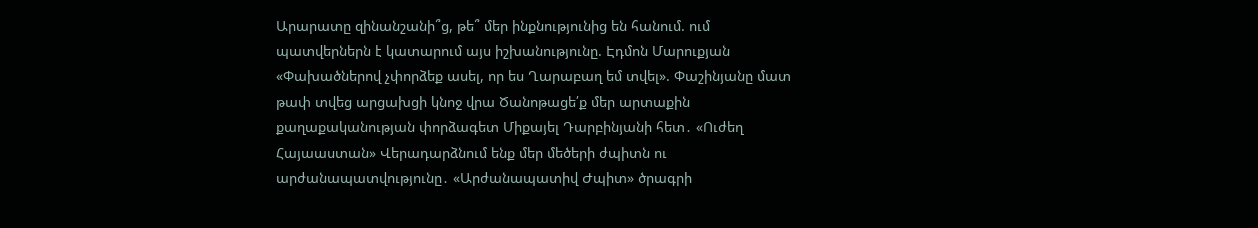Արարատը զինանշանի՞ց, թե՞ մեր ինքնությունից են հանում. ում պատվերներն է կատարում այս իշխանությունը. Էդմոն Մարուքյան «Փախածներով չփորձեք ասել, որ ես Ղարաբաղ եմ տվել». Փաշինյանը մատ թափ տվեց արցախցի կնոջ վրա Ծանոթացե՛ք մեր արտաքին քաղաքականության փորձագետ Միքայել Դարբինյանի հետ․ «Ուժեղ Հայաաստան» Վերադարձնում ենք մեր մեծերի ժպիտն ու արժանապատվությունը․ «Արժանապատիվ Ժպիտ» ծրագրի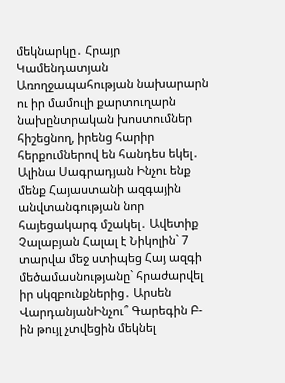մեկնարկը․ Հրայր Կամենդատյան Առողջապահության նախարարն ու իր մամուլի քարտուղարն նախընտրական խոստումներ հիշեցնող, իրենց հարիր հերքումներով են հանդես եկել․ Ալինա Սագրադյան Ինչու ենք մենք Հայաստանի ազգային անվտանգության նոր հայեցակարգ մշակել․ Ավետիք Չալաբյան Հալալ է Նիկոլին` 7 տարվա մեջ ստիպեց Հայ ազգի մեծամասնությանը` հրաժարվել իր սկզբունքներից․ Արսեն ՎարդանյանԻնչու՞ Գարեգին Բ-ին թույլ չտվեցին մեկնել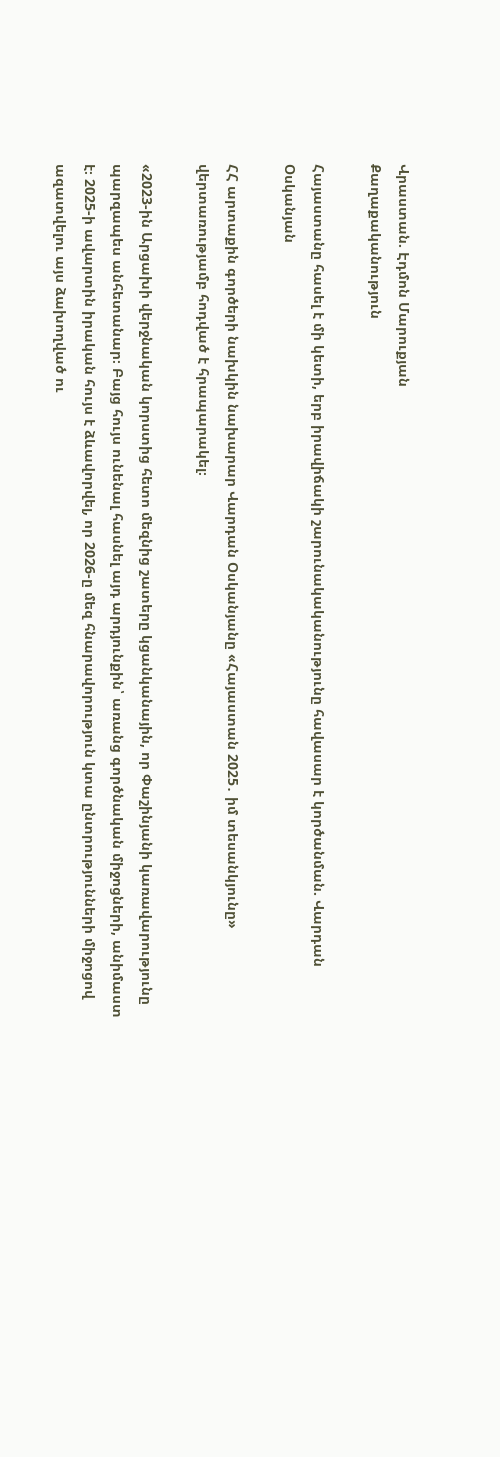Վրաստան. Էդմոն Մարուքյան
Քաղաքականություն

Հայաստանը հասել է մի կետի, երբ իրավիճակի շարունակականությունը հավասար է կործանման. Վարդան Օսկանյան

ՀՀ արտաքին գործերի նախկին նախարար Վարդան Օսկանյանը «Հայաստան 2025․ իմ տեսանկյունը» վերտառությամբ հոդված է հրապարակել։

«2023-ին Արցախի վերջնական կորստից հետո մեզնից շատերը կցանկանային, որ Փաշինյանի կառավարությունը պարզապես անհետանար։ Բայց հույս ունենալ հասնել այդ արդյունքին՝ առանց գործնական միջոցների, անիմաստ է։ 2025-ի ավարտին իրական հույս է ձևավորվել, որ 2026-ը մեզ հնարավորություն կտա ընտրությունների միջոցով ազատվելու այս ձախողված ու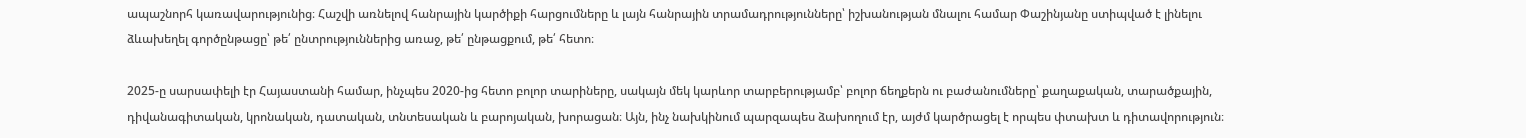ապաշնորհ կառավարությունից։ Հաշվի առնելով հանրային կարծիքի հարցումները և լայն հանրային տրամադրությունները՝ իշխանության մնալու համար Փաշինյանը ստիպված է լինելու ձևախեղել գործընթացը՝ թե՛ ընտրություններից առաջ, թե՛ ընթացքում, թե՛ հետո։

2025-ը սարսափելի էր Հայաստանի համար, ինչպես 2020-ից հետո բոլոր տարիները, սակայն մեկ կարևոր տարբերությամբ՝ բոլոր ճեղքերն ու բաժանումները՝ քաղաքական, տարածքային, դիվանագիտական, կրոնական, դատական, տնտեսական և բարոյական, խորացան։ Այն, ինչ նախկինում պարզապես ձախողում էր, այժմ կարծրացել է որպես փտախտ և դիտավորություն։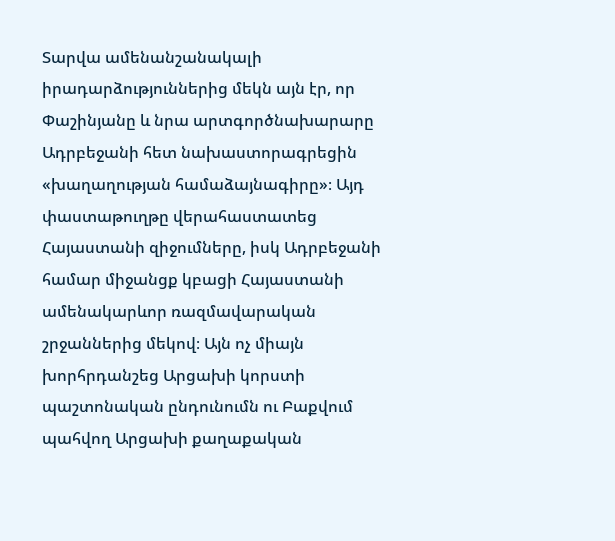Տարվա ամենանշանակալի իրադարձություններից մեկն այն էր, որ Փաշինյանը և նրա արտգործնախարարը Ադրբեջանի հետ նախաստորագրեցին «խաղաղության համաձայնագիրը»։ Այդ փաստաթուղթը վերահաստատեց Հայաստանի զիջումները, իսկ Ադրբեջանի համար միջանցք կբացի Հայաստանի ամենակարևոր ռազմավարական շրջաններից մեկով։ Այն ոչ միայն խորհրդանշեց Արցախի կորստի պաշտոնական ընդունումն ու Բաքվում պահվող Արցախի քաղաքական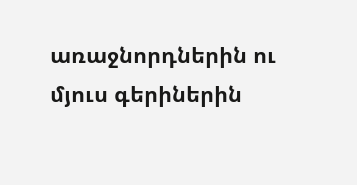առաջնորդներին ու մյուս գերիներին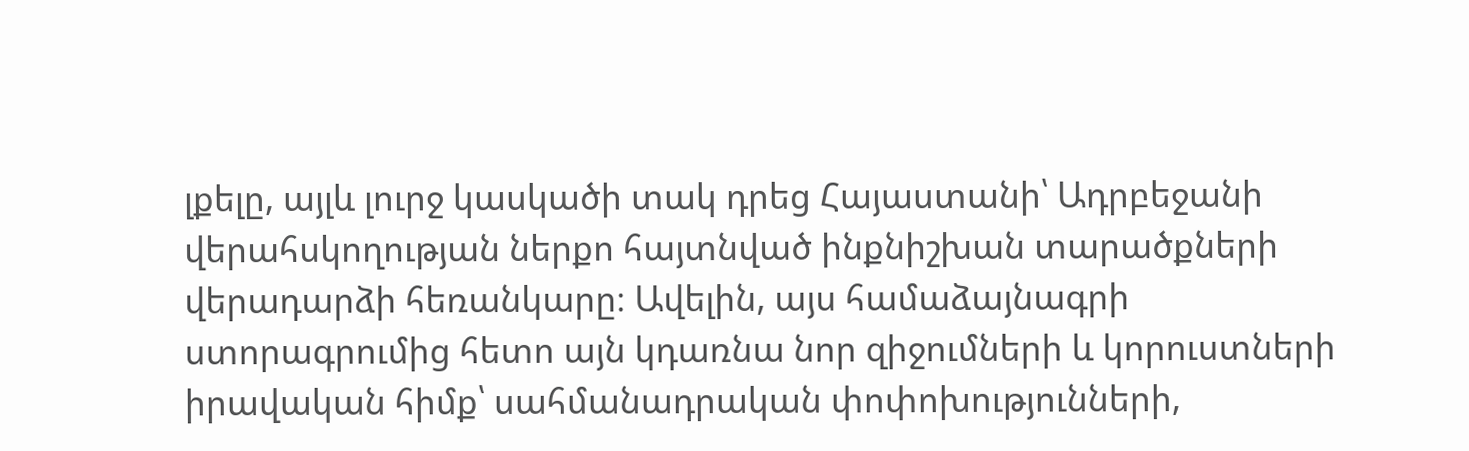լքելը, այլև լուրջ կասկածի տակ դրեց Հայաստանի՝ Ադրբեջանի վերահսկողության ներքո հայտնված ինքնիշխան տարածքների վերադարձի հեռանկարը։ Ավելին, այս համաձայնագրի ստորագրումից հետո այն կդառնա նոր զիջումների և կորուստների իրավական հիմք՝ սահմանադրական փոփոխությունների,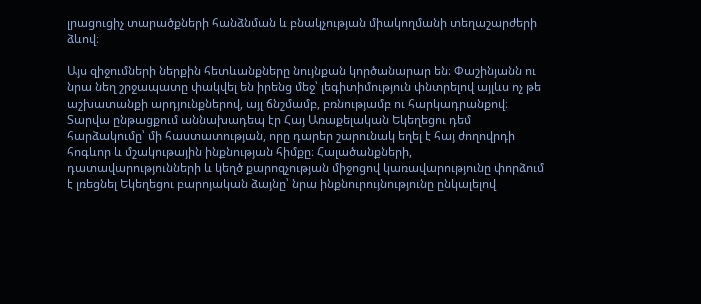լրացուցիչ տարածքների հանձնման և բնակչության միակողմանի տեղաշարժերի ձևով։

Այս զիջումների ներքին հետևանքները նույնքան կործանարար են։ Փաշինյանն ու նրա նեղ շրջապատը փակվել են իրենց մեջ՝ լեգիտիմություն փնտրելով այլևս ոչ թե աշխատանքի արդյունքներով, այլ ճնշմամբ, բռնությամբ ու հարկադրանքով։ Տարվա ընթացքում աննախադեպ էր Հայ Առաքելական Եկեղեցու դեմ հարձակումը՝ մի հաստատության, որը դարեր շարունակ եղել է հայ ժողովրդի հոգևոր և մշակութային ինքնության հիմքը։ Հալածանքների, դատավարությունների և կեղծ քարոզչության միջոցով կառավարությունը փորձում է լռեցնել Եկեղեցու բարոյական ձայնը՝ նրա ինքնուրույնությունը ընկալելով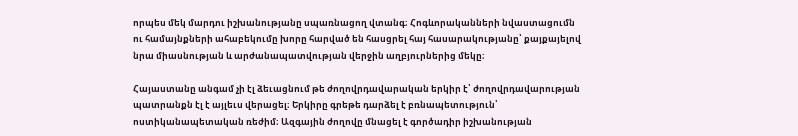որպես մեկ մարդու իշխանությանը սպառնացող վտանգ։ Հոգևորականների նվաստացումն ու համայնքների ահաբեկումը խորը հարված են հասցրել հայ հասարակությանը՝ քայքայելով նրա միասնության և արժանապատվության վերջին աղբյուրներից մեկը։

Հայաստանը անգամ չի էլ ձեւացնում թե ժողովրդավարական երկիր է՝ ժողովրդավարության պատրանքն էլ է այլեւս վերացել։ Երկիրը գրեթե դարձել է բռնապետություն՝ ոստիկանապետական ռեժիմ։ Ազգային ժողովը մնացել է գործադիր իշխանության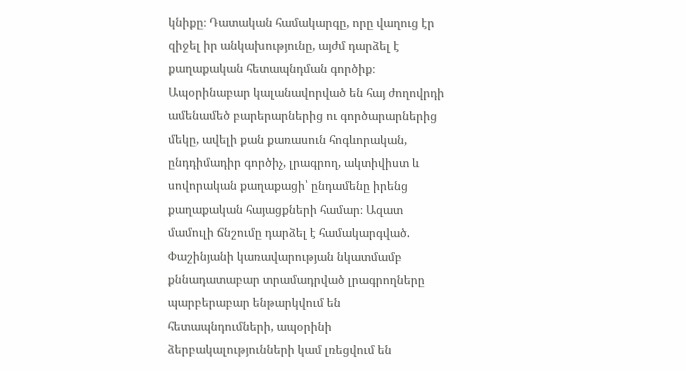կնիքը։ Դատական համակարգը, որը վաղուց էր զիջել իր անկախությունը, այժմ դարձել է քաղաքական հետապնդման գործիք։ Ապօրինաբար կալանավորված են հայ ժողովրդի ամենամեծ բարերարներից ու գործարարներից մեկը, ավելի քան քառասուն հոգևորական, ընդդիմադիր գործիչ, լրագրող, ակտիվիստ և սովորական քաղաքացի՝ ընդամենը իրենց քաղաքական հայացքների համար։ Ազատ մամուլի ճնշումը դարձել է համակարգված. Փաշինյանի կառավարության նկատմամբ քննադատաբար տրամադրված լրագրողները պարբերաբար ենթարկվում են հետապնդումների, ապօրինի ձերբակալությունների կամ լռեցվում են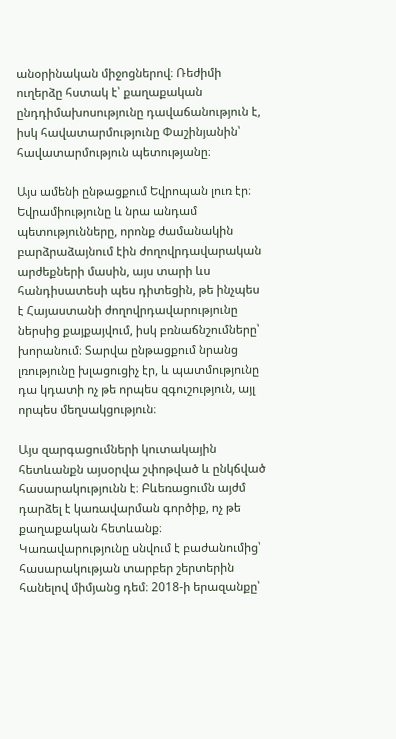անօրինական միջոցներով։ Ռեժիմի ուղերձը հստակ է՝ քաղաքական ընդդիմախոսությունը դավաճանություն է, իսկ հավատարմությունը Փաշինյանին՝ հավատարմություն պետությանը։

Այս ամենի ընթացքում Եվրոպան լուռ էր։ Եվրամիությունը և նրա անդամ պետությունները, որոնք ժամանակին բարձրաձայնում էին ժողովրդավարական արժեքների մասին, այս տարի ևս հանդիսատեսի պես դիտեցին, թե ինչպես է Հայաստանի ժողովրդավարությունը ներսից քայքայվում, իսկ բռնաճնշումները՝ խորանում։ Տարվա ընթացքում նրանց լռությունը խլացուցիչ էր, և պատմությունը դա կդատի ոչ թե որպես զգուշություն, այլ որպես մեղսակցություն։

Այս զարգացումների կուտակային հետևանքն այսօրվա շփոթված և ընկճված հասարակությունն է։ Բևեռացումն այժմ դարձել է կառավարման գործիք, ոչ թե քաղաքական հետևանք։ Կառավարությունը սնվում է բաժանումից՝ հասարակության տարբեր շերտերին հանելով միմյանց դեմ։ 2018-ի երազանքը՝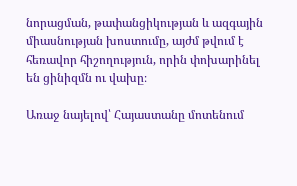նորացման, թափանցիկության և ազգային միասնության խոստումը, այժմ թվում է հեռավոր հիշողություն, որին փոխարինել են ցինիզմն ու վախը։

Առաջ նայելով՝ Հայաստանը մոտենում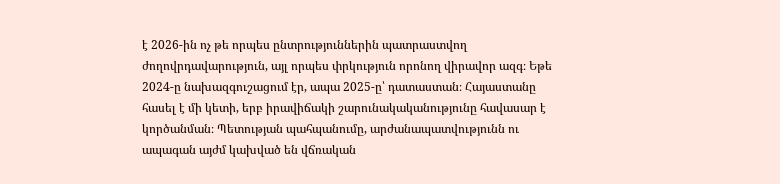է 2026-ին ոչ թե որպես ընտրություններին պատրաստվող ժողովրդավարություն, այլ որպես փրկություն որոնող վիրավոր ազգ։ Եթե 2024-ը նախազգուշացում էր, ապա 2025-ը՝ դատաստան։ Հայաստանը հասել է մի կետի, երբ իրավիճակի շարունակականությունը հավասար է կործանման։ Պետության պահպանումը, արժանապատվությունն ու ապագան այժմ կախված են վճռական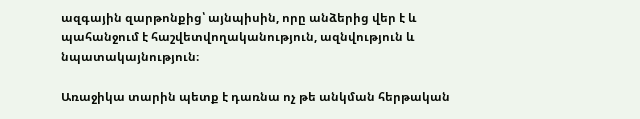ազգային զարթոնքից՝ այնպիսին, որը անձերից վեր է և պահանջում է հաշվետվողականություն, ազնվություն և նպատակայնություն։

Առաջիկա տարին պետք է դառնա ոչ թե անկման հերթական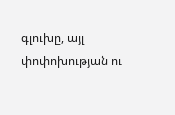գլուխը, այլ փոփոխության ու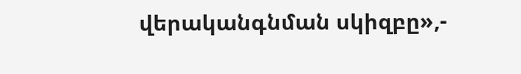վերականգնման սկիզբը»,-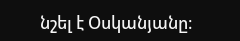նշել է Օսկանյանը։